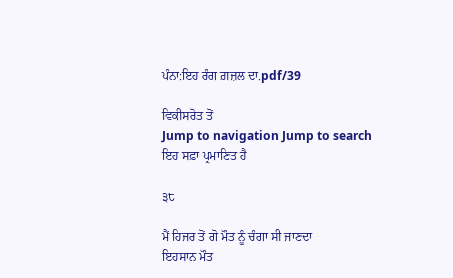ਪੰਨਾ:ਇਹ ਰੰਗ ਗ਼ਜ਼ਲ ਦਾ.pdf/39

ਵਿਕੀਸਰੋਤ ਤੋਂ
Jump to navigation Jump to search
ਇਹ ਸਫ਼ਾ ਪ੍ਰਮਾਣਿਤ ਹੈ

੩੮

ਮੈਂ ਹਿਜਰ ਤੋਂ ਗੋ ਮੌਤ ਨੂੰ ਚੰਗਾ ਸੀ ਜਾਣਦਾ
ਇਹਸਾਨ ਮੌਤ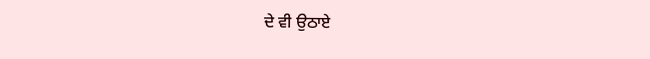ਦੇ ਵੀ ਉਠਾਏ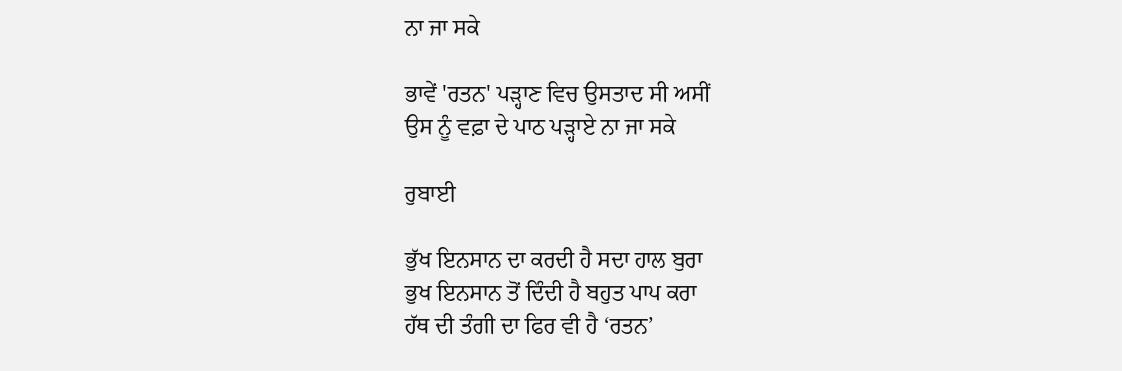ਨਾ ਜਾ ਸਕੇ

ਭਾਵੇਂ 'ਰਤਨ' ਪੜ੍ਹਾਣ ਵਿਚ ਉਸਤਾਦ ਸੀ ਅਸੀਂ
ਉਸ ਨੂੰ ਵਫ਼ਾ ਦੇ ਪਾਠ ਪੜ੍ਹਾਏ ਨਾ ਜਾ ਸਕੇ

ਰੁਬਾਈ

ਭੁੱਖ ਇਨਸਾਨ ਦਾ ਕਰਦੀ ਹੈ ਸਦਾ ਹਾਲ ਬੁਰਾ
ਭੁਖ ਇਨਸਾਨ ਤੋਂ ਦਿੰਦੀ ਹੈ ਬਹੁਤ ਪਾਪ ਕਰਾ
ਹੱਥ ਦੀ ਤੰਗੀ ਦਾ ਫਿਰ ਵੀ ਹੈ ‘ਰਤਨ’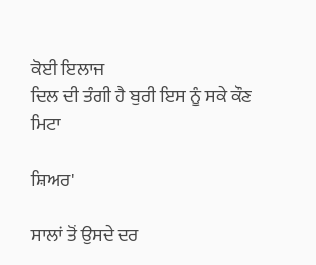ਕੋਈ ਇਲਾਜ
ਦਿਲ ਦੀ ਤੰਗੀ ਹੈ ਬੁਰੀ ਇਸ ਨੂੰ ਸਕੇ ਕੌਣ ਮਿਟਾ

ਸ਼ਿਅਰ'

ਸਾਲਾਂ ਤੋਂ ਉਸਦੇ ਦਰ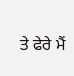ਤੇ ਫੇਰੇ ਮੈਂ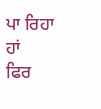ਪਾ ਰਿਹਾ ਹਾਂ
ਫਿਰ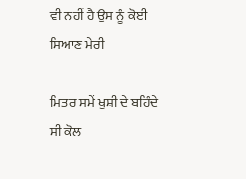ਵੀ ਨਹੀਂ ਹੈ ਉਸ ਨੂੰ ਕੋਈ ਸਿਆਣ ਮੇਰੀ

ਮਿਤਰ ਸਮੇਂ ਖੁਸ਼ੀ ਦੇ ਬਹਿੰਦੇ ਸੀ ਕੋਲ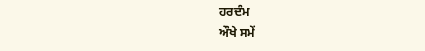ਹਰਦੰਮ
ਔਖੇ ਸਮੇਂ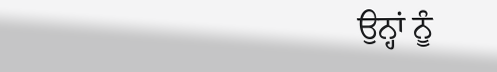ਉਨ੍ਹਾਂ ਨੂੰ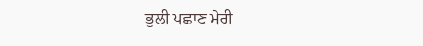ਭੁਲੀ ਪਛਾਣ ਮੇਰੀ